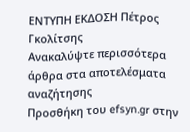ΕΝΤΥΠΗ ΕΚΔΟΣΗ Πέτρος Γκολίτσης
Ανακαλύψτε περισσότερα άρθρα στα αποτελέσματα αναζήτησης
Προσθήκη του efsyn.gr στην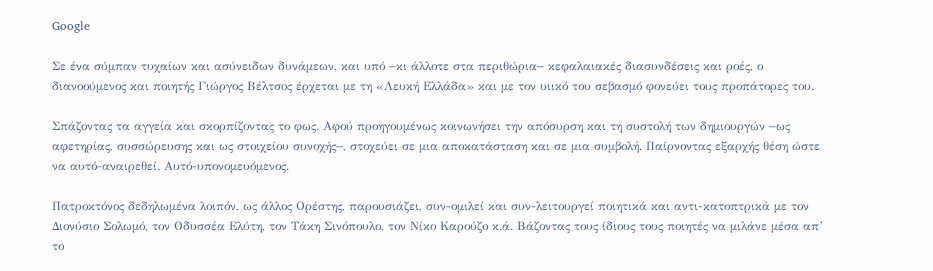Google

Σε ένα σύμπαν τυχαίων και ασύνειδων δυνάμεων, και υπό −κι άλλοτε στα περιθώρια− κεφαλαιακές διασυνδέσεις και ροές, ο διανοούμενος και ποιητής Γιώργος Βέλτσος έρχεται με τη «Λευκή Ελλάδα» και με τον υιικό του σεβασμό φονεύει τους προπάτορες του.

Σπάζοντας τα αγγεία και σκορπίζοντας το φως. Αφού προηγουμένως κοινωνήσει την απόσυρση και τη συστολή των δημιουργών −ως αφετηρίας, συσσώρευσης και ως στοιχείου συνοχής−, στοχεύει σε μια αποκατάσταση και σε μια συμβολή. Παίρνοντας εξαρχής θέση ώστε να αυτό-αναιρεθεί. Αυτό-υπονομευόμενος.

Πατροκτόνος δεδηλωμένα λοιπόν, ως άλλος Ορέστης, παρουσιάζει, συν-ομιλεί και συν-λειτουργεί ποιητικά και αντι-κατοπτρικά με τον Διονύσιο Σολωμό, τον Οδυσσέα Ελύτη, τον Τάκη Σινόπουλο, τον Νίκο Καρούζο κ.ά. Βάζοντας τους ίδιους τους ποιητές να μιλάνε μέσα απ’ το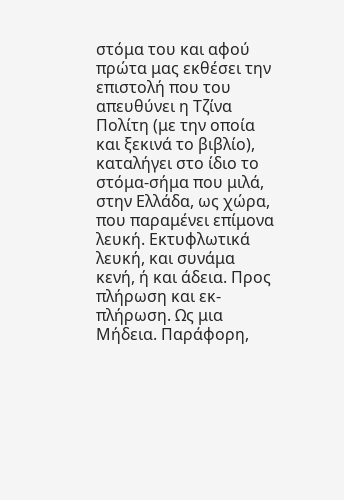στόμα του και αφού πρώτα μας εκθέσει την επιστολή που του απευθύνει η Τζίνα Πολίτη (με την οποία και ξεκινά το βιβλίο), καταλήγει στο ίδιο το στόμα-σήμα που μιλά, στην Ελλάδα, ως χώρα, που παραμένει επίμονα λευκή. Εκτυφλωτικά λευκή, και συνάμα κενή, ή και άδεια. Προς πλήρωση και εκ-πλήρωση. Ως μια Μήδεια. Παράφορη,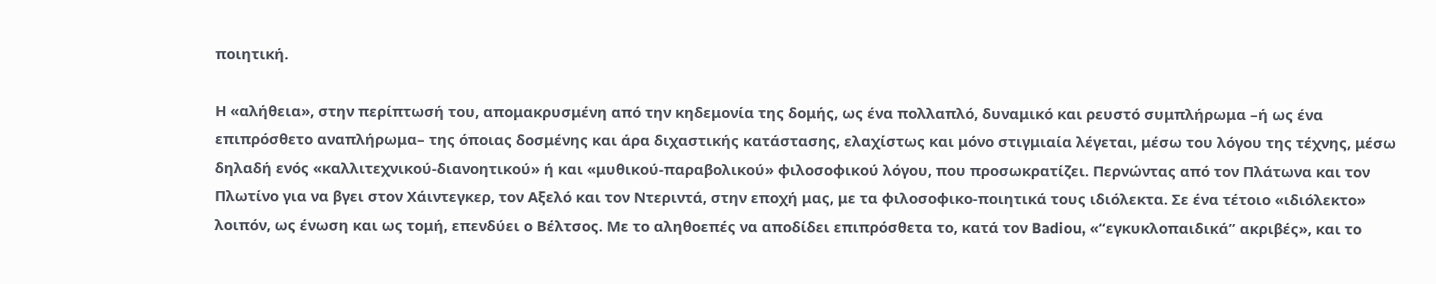ποιητική.

Η «αλήθεια», στην περίπτωσή του, απομακρυσμένη από την κηδεμονία της δομής, ως ένα πολλαπλό, δυναμικό και ρευστό συμπλήρωμα –ή ως ένα επιπρόσθετο αναπλήρωμα– της όποιας δοσμένης και άρα διχαστικής κατάστασης, ελαχίστως και μόνο στιγμιαία λέγεται, μέσω του λόγου της τέχνης, μέσω δηλαδή ενός «καλλιτεχνικού-διανοητικού» ή και «μυθικού-παραβολικού» φιλοσοφικού λόγου, που προσωκρατίζει. Περνώντας από τον Πλάτωνα και τον Πλωτίνο για να βγει στον Χάιντεγκερ, τον Αξελό και τον Ντεριντά, στην εποχή μας, με τα φιλοσοφικο-ποιητικά τους ιδιόλεκτα. Σε ένα τέτοιο «ιδιόλεκτο» λοιπόν, ως ένωση και ως τομή, επενδύει ο Βέλτσος. Με το αληθοεπές να αποδίδει επιπρόσθετα το, κατά τον Badiou, «“εγκυκλοπαιδικά” ακριβές», και το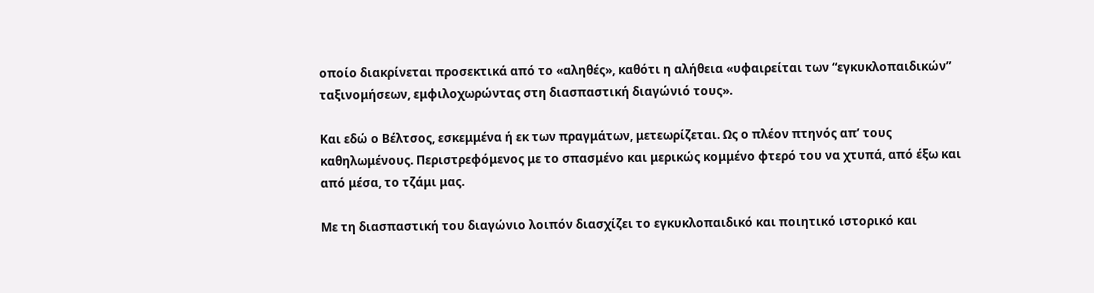οποίο διακρίνεται προσεκτικά από το «αληθές», καθότι η αλήθεια «υφαιρείται των “εγκυκλοπαιδικών” ταξινομήσεων, εμφιλοχωρώντας στη διασπαστική διαγώνιό τους».

Και εδώ ο Βέλτσος, εσκεμμένα ή εκ των πραγμάτων, μετεωρίζεται. Ως ο πλέον πτηνός απ’ τους καθηλωμένους. Περιστρεφόμενος με το σπασμένο και μερικώς κομμένο φτερό του να χτυπά, από έξω και από μέσα, το τζάμι μας.

Με τη διασπαστική του διαγώνιο λοιπόν διασχίζει το εγκυκλοπαιδικό και ποιητικό ιστορικό και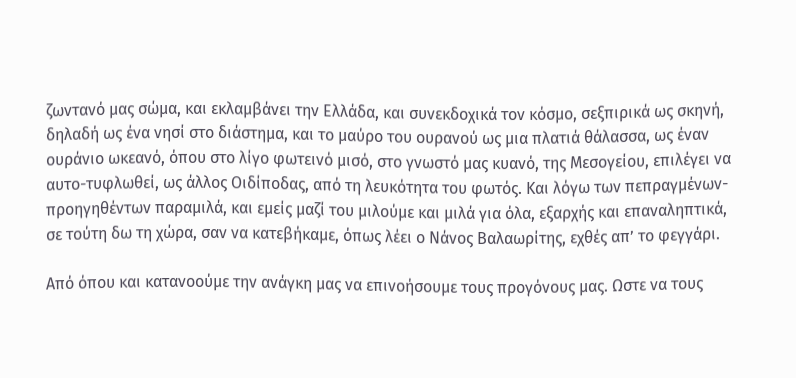ζωντανό μας σώμα, και εκλαμβάνει την Ελλάδα, και συνεκδοχικά τον κόσμο, σεξπιρικά ως σκηνή, δηλαδή ως ένα νησί στο διάστημα, και το μαύρο του ουρανού ως μια πλατιά θάλασσα, ως έναν ουράνιο ωκεανό, όπου στο λίγο φωτεινό μισό, στο γνωστό μας κυανό, της Μεσογείου, επιλέγει να αυτο-τυφλωθεί, ως άλλος Οιδίποδας, από τη λευκότητα του φωτός. Και λόγω των πεπραγμένων-προηγηθέντων παραμιλά, και εμείς μαζί του μιλούμε και μιλά για όλα, εξαρχής και επαναληπτικά, σε τούτη δω τη χώρα, σαν να κατεβήκαμε, όπως λέει ο Νάνος Βαλαωρίτης, εχθές απ’ το φεγγάρι.

Από όπου και κατανοούμε την ανάγκη μας να επινοήσουμε τους προγόνους μας. Ωστε να τους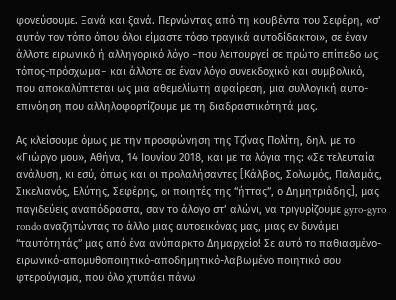φονεύσουμε. Ξανά και ξανά. Περνώντας από τη κουβέντα του Σεφέρη, «σ’ αυτόν τον τόπο όπου όλοι είμαστε τόσο τραγικά αυτοδίδακτοι», σε έναν άλλοτε ειρωνικό ή αλληγορικό λόγο −που λειτουργεί σε πρώτο επίπεδο ως τόπος-πρόσχωμα− και άλλοτε σε έναν λόγο συνεκδοχικό και συμβολικό, που αποκαλύπτεται ως μια αθεμελίωτη αφαίρεση, μια συλλογική αυτο-επινόηση που αλληλοφορτίζουμε με τη διαδραστικότητά μας.

Ας κλείσουμε όμως με την προσφώνηση της Τζίνας Πολίτη, δηλ. με το «Γιώργο μου», Αθήνα, 14 Ιουνίου 2018, και με τα λόγια της: «Σε τελευταία ανάλυση, κι εσύ, όπως και οι προλαλήσαντες [Κάλβος, Σολωμός, Παλαμάς, Σικελιανός, Ελύτης, Σεφέρης, οι ποιητές της “ήττας”, ο Δημητριάδης], μας παγιδεύεις αναπόδραστα, σαν το άλογο στ’ αλώνι, να τριγυρίζουμε gyro-gyro rondo αναζητώντας το άλλο μιας αυτοεικόνας μας, μιας εν δυνάμει “ταυτότητάς” μας από ένα ανύπαρκτο Δημαρχείο! Σε αυτό το παθιασμένο-ειρωνικό-απομυθοποιητικό-αποδημητικό-λαβωμένο ποιητικό σου φτερούγισμα, που όλο χτυπάει πάνω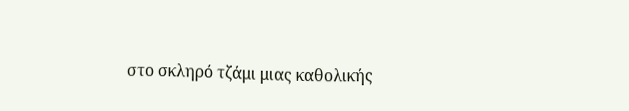στο σκληρό τζάμι μιας καθολικής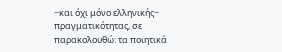−και όχι μόνο ελληνικής− πραγματικότητας, σε παρακολουθώ: τα ποιητικά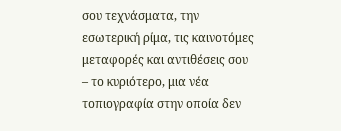σου τεχνάσματα, την εσωτερική ρίμα, τις καινοτόμες μεταφορές και αντιθέσεις σου – το κυριότερο, μια νέα τοπιογραφία στην οποία δεν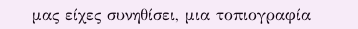μας είχες συνηθίσει, μια τοπιογραφία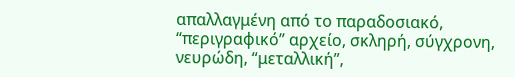απαλλαγμένη από το παραδοσιακό, “περιγραφικό” αρχείο, σκληρή, σύγχρονη, νευρώδη, “μεταλλική”,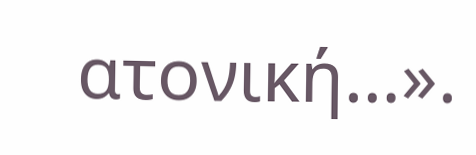ατονική…».